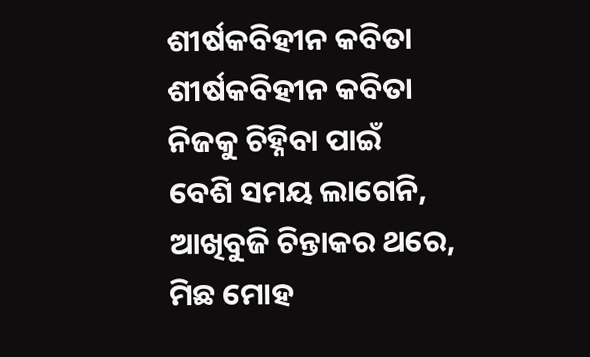ଶୀର୍ଷକବିହୀନ କବିତା
ଶୀର୍ଷକବିହୀନ କବିତା
ନିଜକୁ ଚିହ୍ନିବା ପାଇଁ
ବେଶି ସମୟ ଲାଗେନି,
ଆଖିବୁଜି ଚିନ୍ତାକର ଥରେ,
ମିଛ ମୋହ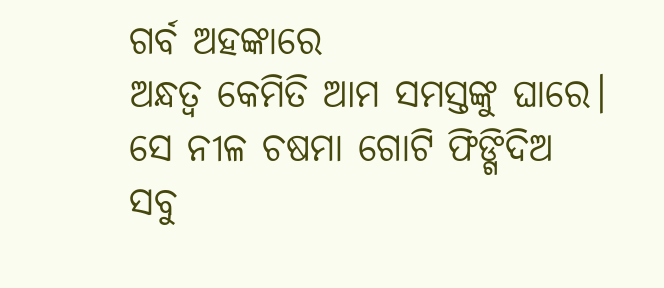ଗର୍ବ ଅହଙ୍କାରେ
ଅନ୍ଧତ୍ବ କେମିତି ଆମ ସମସ୍ତଙ୍କୁ ଘାରେ।
ସେ ନୀଳ ଚଷମା ଗୋଟି ଫିଙ୍ଗିଦିଅ
ସବୁ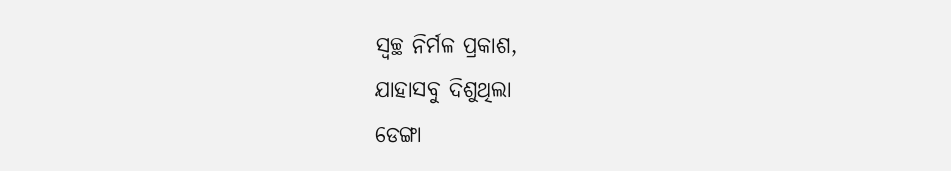ସ୍ବଚ୍ଛ ନିର୍ମଳ ପ୍ରକାଶ,
ଯାହାସବୁ ଦିଶୁଥିଲା
ଡେଙ୍ଗା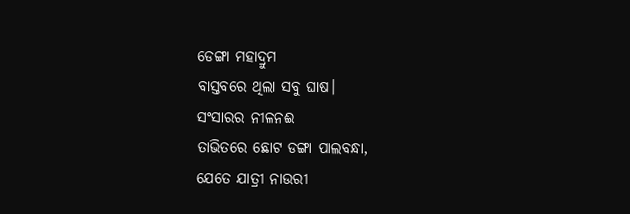ଡେଙ୍ଗା ମହାଦ୍ରୁମ
ବାସ୍ତବରେ ଥିଲା ସବୁ ଘାଷ।
ସଂସାରର ନୀଳନଈ
ତାଭିତରେ ଛୋଟ ଡଙ୍ଗା ପାଲବନ୍ଧା,
ଯେତେ ଯାତ୍ରୀ ନାଉରୀ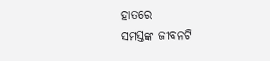ହାତରେ
ସମସ୍ତଙ୍କ ଜୀବନଟି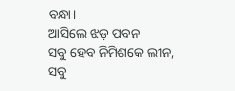ବନ୍ଧା।
ଆସିଲେ ଝଡ଼ ପବନ
ସବୁ ହେବ ନିମିଶକେ ଲୀନ,
ସବୁ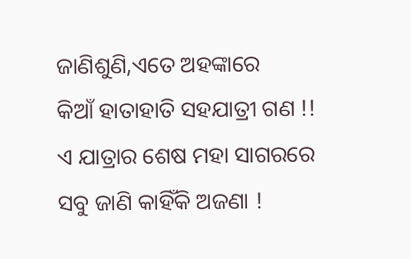ଜାଣିଶୁଣି,ଏତେ ଅହଙ୍କାରେ
କିଆଁ ହାତାହାତି ସହଯାତ୍ରୀ ଗଣ !!
ଏ ଯାତ୍ରାର ଶେଷ ମହା ସାଗରରେ
ସବୁ ଜାଣି କାହିଁକି ଅଜଣା !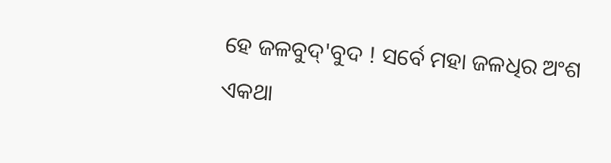ହେ ଜଳବୁଦ୍'ବୁଦ ! ସର୍ବେ ମହା ଜଳଧିର ଅଂଶ
ଏକଥା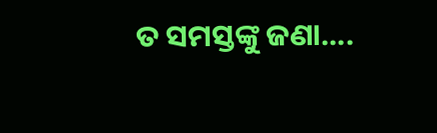ତ ସମସ୍ତଙ୍କୁ ଜଣା....